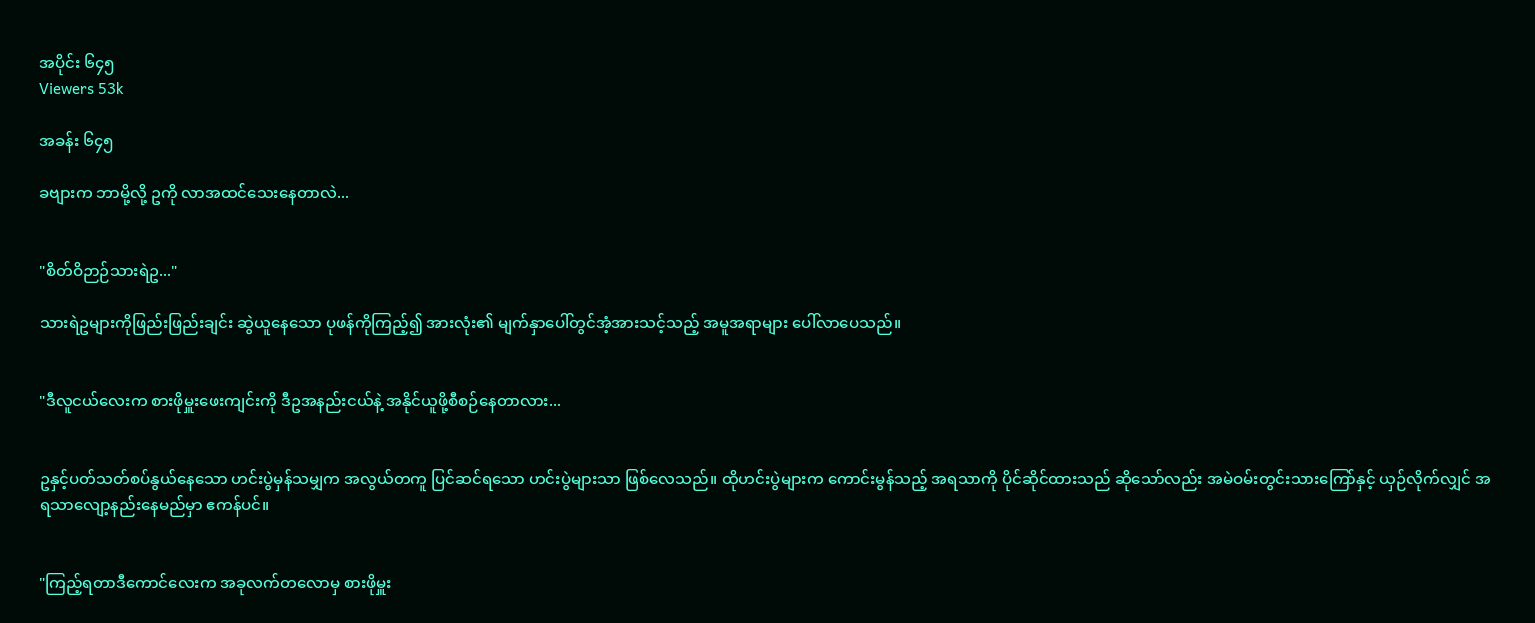အပိုင်း ၆၄၅
Viewers 53k

အခန်း ၆၄၅

ခဗျားက ဘာမို့လို့ ဥကို လာအထင်သေးနေတာလဲ...


"စိတ်ဝိဉာဉ်သားရဲဥ..."

သားရဲဥများကိုဖြည်းဖြည်းချင်း ဆွဲယူနေသော ပုဖန်ကိုကြည့်၍ အားလုံး၏ မျက်နှာပေါ်တွင်အံ့အားသင့်သည့် အမူအရာများ ပေါ်လာပေသည်။


"ဒီလူငယ်လေးက စားဖိုမှူးဖေးကျင်းကို ဒီဥအနည်းငယ်နဲ့ အနိုင်ယူဖို့စီစဉ်နေတာလား...


ဥနှင့်ပတ်သတ်စပ်နွယ်နေသော ဟင်းပွဲမှန်သမျှက အလွယ်တကူ ပြင်ဆင်ရသော ဟင်းပွဲများသာ ဖြစ်လေသည်။ ထိုဟင်းပွဲများက ကောင်းမွန်သည့် အရသာကို ပိုင်ဆိုင်ထားသည် ဆိုသော်လည်း အမဲဝမ်းတွင်းသားကြော်နှင့် ယှဉ်လိုက်လျှင် အရသာလျော့နည်းနေမည်မှာ ဧကန်ပင်။


"ကြည့်ရတာဒီကောင်လေးက အခုလက်တလောမှ စားဖိုမှူး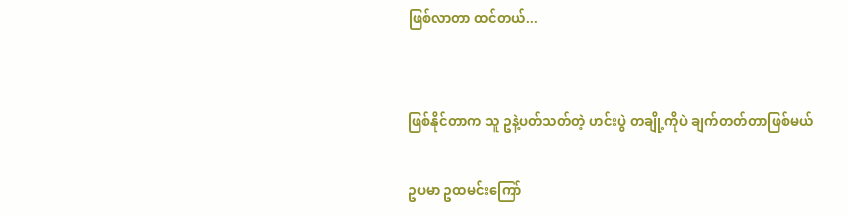ဖြစ်လာတာ ထင်တယ်...


ဖြစ်နိုင်တာက သူ ဥနဲ့ပတ်သတ်တဲ့ ဟင်းပွဲ တချို့ကိုပဲ ချက်တတ်တာဖြစ်မယ်

ဥပမာ ဥထမင်းကြော်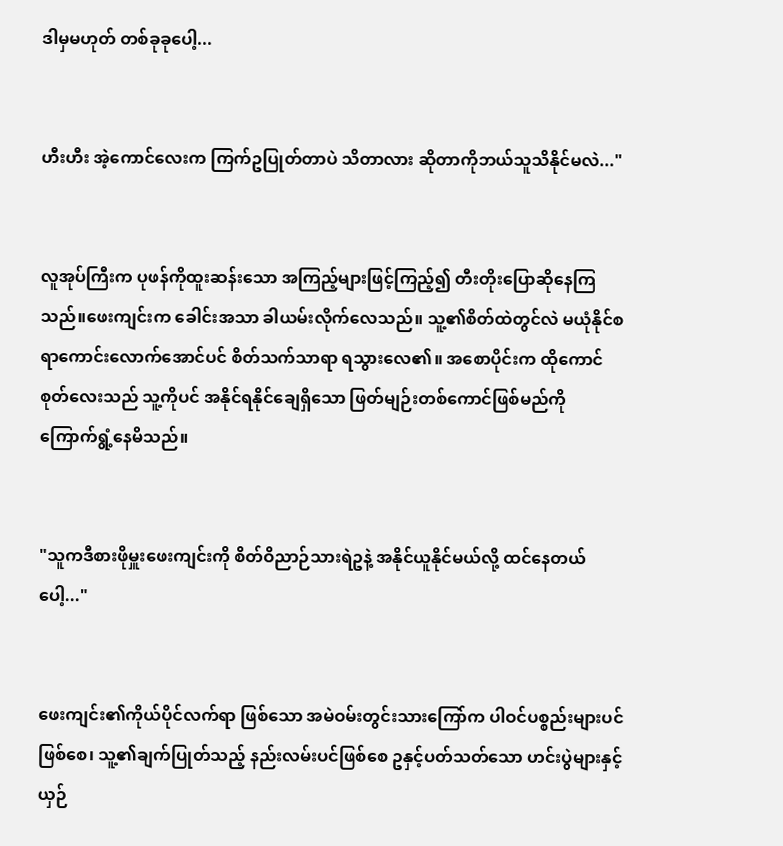ဒါမှမဟုတ် တစ်ခုခုပေါ့...


ဟီးဟီး အဲ့ကောင်လေးက ကြက်ဥပြုတ်တာပဲ သိတာလား ဆိုတာကိုဘယ်သူသိနိုင်မလဲ..."


လူအုပ်ကြီးက ပုဖန်ကိုထူးဆန်းသော အကြည့်များဖြင့်ကြည့်၍ တီးတိုးပြောဆိုနေကြသည်။ဖေးကျင်းက ခေါင်းအသာ ခါယမ်းလိုက်လေသည်။ သူ့၏စိတ်ထဲတွင်လဲ မယုံနိုင်စရာကောင်းလောက်အောင်ပင် စိတ်သက်သာရာ ရသွားလေ၏။ အစောပိုင်းက ထိုကောင်စုတ်လေးသည် သူ့ကိုပင် အနိုင်ရနိုင်ချေရှိသော ဖြတ်မျဉ်းတစ်ကောင်ဖြစ်မည်ကို ကြောက်ရွံ့နေမိသည်။


"သူကဒီစားဖိုမှူးဖေးကျင်းကို စိတ်ဝိညာဉ်သားရဲဥနဲ့ အနိုင်ယူနိုင်မယ်လို့ ထင်နေတယ်ပေါ့..."


ဖေးကျင်း၏ကိုယ်ပိုင်လက်ရာ ဖြစ်သော အမဲဝမ်းတွင်းသားကြော်က ပါဝင်ပစ္စည်းများပင်ဖြစ်စေ၊ သူ့၏ချက်ပြုတ်သည့် နည်းလမ်းပင်ဖြစ်စေ ဥနှင့်ပတ်သတ်သော ဟင်းပွဲများနှင့် ယှဉ်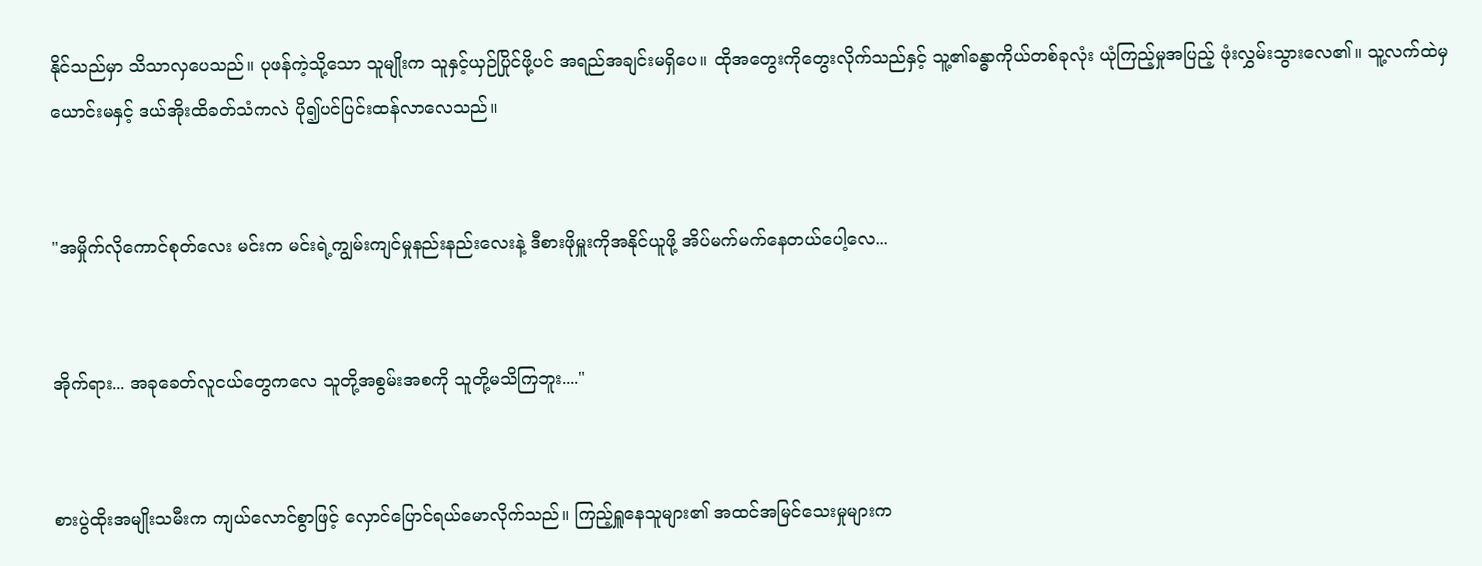နိုင်သည်မှာ သိသာလှပေသည်။ ပုဖန်ကဲ့သို့သော သူမျိုးက သူနှင့်ယှဉ်ပြိုင်ဖို့ပင် အရည်အချင်းမရှိပေ။ ထိုအတွေးကိုတွေးလိုက်သည်နှင့် သူ့၏ခန္ဓာကိုယ်တစ်ခုလုံး ယုံကြည့်မှုအပြည့် ဖုံးလွှမ်းသွားလေ၏။ သူ့လက်ထဲမှယောင်းမနှင့် ဒယ်အိုးထိခတ်သံကလဲ ပို၍ပင်ပြင်းထန်လာလေသည်။


"အမှိုက်လိုကောင်စုတ်လေး မင်းက မင်းရဲ့ကျွမ်းကျင်မှုနည်းနည်းလေးနဲ့ ဒီစားဖိုမှူးကိုအနိုင်ယူဖို့ အိပ်မက်မက်နေတယ်ပေါ့လေ...


အိုက်ရား... အခုခေတ်လူငယ်တွေကလေ သူတို့အစွမ်းအစကို သူတို့မသိကြဘူး...."


စားပွဲထိုးအမျိုးသမီးက ကျယ်လောင်စွာဖြင့် လှောင်ပြောင်ရယ်မောလိုက်သည်။ ကြည့်ရှူနေသူများ၏ အထင်အမြင်သေးမှုများက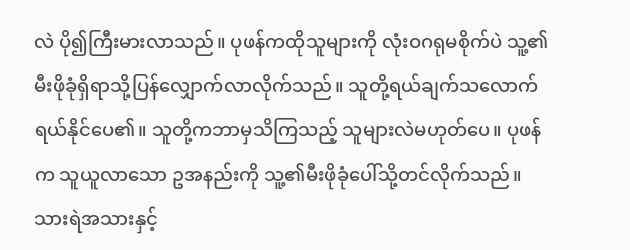လဲ ပို၍ကြီးမားလာသည်။ ပုဖန်ကထိုသူများကို လုံးဝဂရုမစိုက်ပဲ သူ့၏မီးဖိုခုံရှိရာသို့ပြန်လျှောက်လာလိုက်သည်။ သူတို့ရယ်ချက်သလောက် ရယ်နိုင်ပေ၏။ သူတို့ကဘာမှသိကြသည့် သူများလဲမဟုတ်ပေ။ ပုဖန်က သူယူလာသော ဥအနည်းကို သူ့၏မီးဖိုခုံပေါ်သို့တင်လိုက်သည်။ သားရဲအသားနှင့်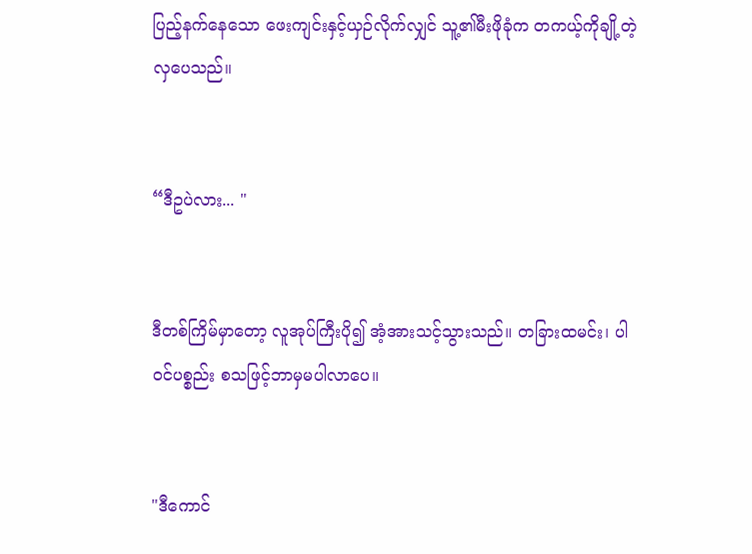ပြည့်နက်နေသော ဖေးကျင်းနှင့်ယှဉ်လိုက်လျှင် သူ့၏မီးဖိုခုံက တကယ့်ကိုချို့တဲ့လှပေသည်။


“ဒီဥပဲလား... "


ဒီတစ်ကြိမ်မှာတော့ လူအုပ်ကြီးပို၍ အံ့အားသင့်သွားသည်။ တခြားထမင်း၊ ပါဝင်ပစ္စည်း စသဖြင့်ဘာမှမပါလာပေ။


"ဒီကောင်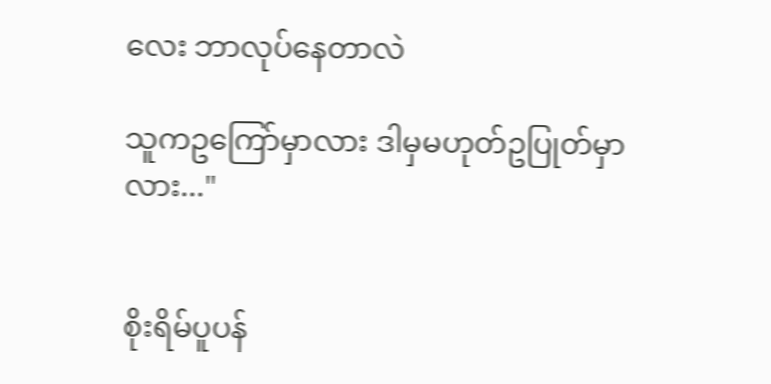လေး ဘာလုပ်နေတာလဲ

သူကဥကြော်မှာလား ဒါမှမဟုတ်ဥပြုတ်မှာလား..."


စိုးရိမ်ပူပန်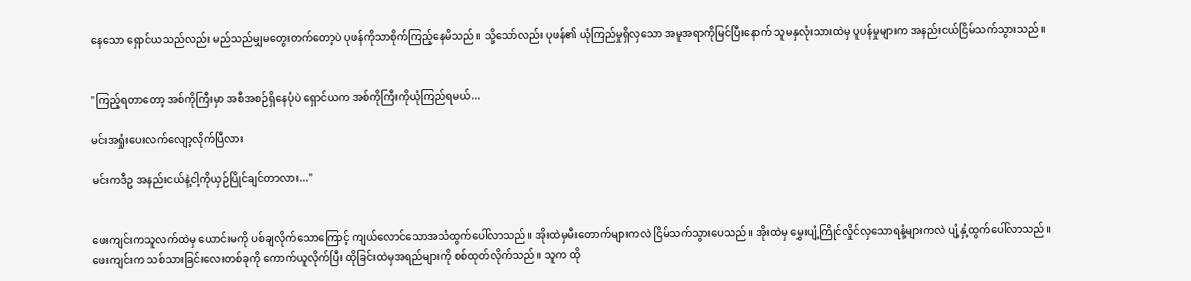နေသော ရှောင်ယသည်လည်း မည်သည်မျှမတွေးတက်တော့ပဲ ပုဖန်ကိုသာစိုက်ကြည့်နေမိသည်။ သို့သော်လည်း ပုဖန်၏ ယုံကြည်မှုရှိလှသော အမူအရာကိုမြင်ပြီးနောက် သူမနှလုံးသားထဲမှ ပူပန်မှုများက အနည်းငယ်ငြိမ်သက်သွားသည်။


"ကြည့်ရတာတော့ အစ်ကိုကြီးမှာ အစီအစဉ်ရှိနေပုံပဲ ရှောင်ယက အစ်ကိုကြီးကိုယုံကြည်ရမယ်...

မင်းအရှုံးပေးလက်လျော့လိုက်ပြီလား

မင်းကဒီဥ အနည်းငယ်နဲ့ငါ့ကိုယှဉ်ပြိုင်ချင်တာလား..."


ဖေးကျင်းကသူလက်ထဲမှ ယောင်းမကို ပစ်ချလိုက်သောကြောင့် ကျယ်လောင်သောအသံထွက်ပေါ်လာသည်။ အိုးထဲမှမီးတောက်များကလဲ ငြိမ်သက်သွားပေသည်။ အိုးထဲမှ မွှေးပျံ့ကြိုင်လှိုင်လှသောရနံ့များကလဲ ပျံ့နှံ့ထွက်ပေါ်လာသည်။ ဖေးကျင်းက သစ်သားခြင်းလေးတစ်ခုကို ကောက်ယူလိုက်ပြီး ထိုခြင်းထဲမှအရည်များကို စစ်ထုတ်လိုက်သည်။ သူက ထို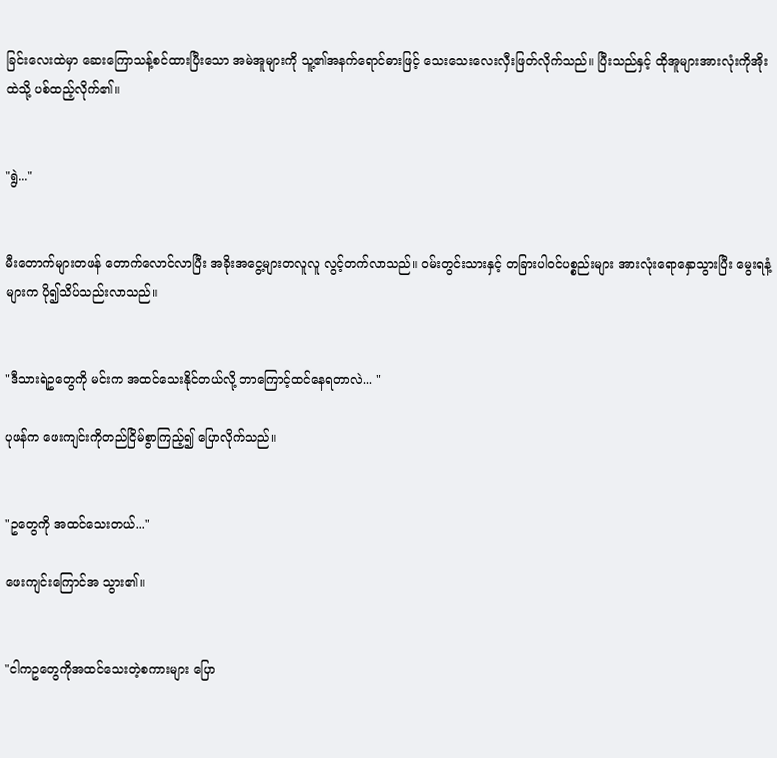ခြင်းလေးထဲမှာ ဆေးကြောသန့်စင်ထားပြီးသော အမဲအူများကို သူ့၏အနက်ရောင်ဓားဖြင့် သေးသေးလေးလှီးဖြတ်လိုက်သည်။ ပြီးသည်နှင့် ထိုအူများအားလုံးကိုအိုးထဲသို့ ပစ်ထည့်လိုက်၏။


"ရွဲ..."


မီးတောက်များတဖန် တောက်လောင်လာပြီး အခိုးအငွေ့များတလူလူ လွင့်တက်လာသည်။ ဝမ်းတွင်းသားနှင့် တခြားပါဝင်ပစ္စည်းများ အားလုံးရောနှောသွားပြီး မွေးရနံ့များက ပို၍သိပ်သည်းလာသည်။


"ဒီသားရဲဥတွေကို မင်းက အထင်သေးနိုင်တယ်လို့ ဘာကြောင့်ထင်နေရတာလဲ... "

ပုဖန်က ဖေးကျင်းကိုတည်ငြိမ်စွာကြည့်၍ ပြောလိုက်သည်။


"ဥတွေကို အထင်သေးတယ်..."

ဖေးကျင်းကြောင်အ သွား၏။


"ငါကဥတွေကိုအထင်သေးတဲ့စကားများ ပြော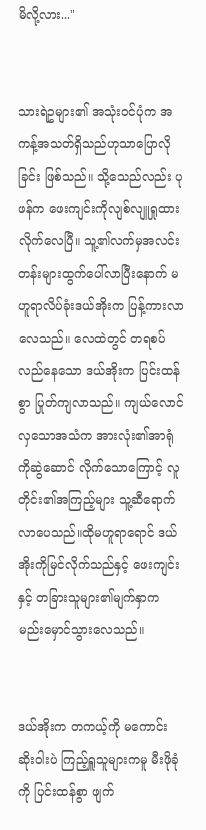မိလို့လား..."


သားရဲဥများ၏ အသုံးဝင်ပုံက အကန့်အသတ်ရှိသည်ဟုသာပြောလိုခြင်း ဖြစ်သည်။ သို့သေည်လည်း ပုဖန်က ဖေးကျင်းကိုလျစ်လျူရှုထား လိုက်လေပြီ။ သူ့၏လက်မှအလင်းတန်းများထွက်ပေါ်လာပြီးနောက် မဟူရာလိပ်ခုံးဒယ်အိုးက ပြန့်ကားလာလေသည်။ လေထဲတွင် တရစပ်လည်နေသော ဒယ်အိုးက ပြင်းထန်စွာ ပြုတ်ကျလာသည်။ ကျယ်လောင်လှသောအသံက အားလုံး၏အာရုံကိုဆွဲဆောင် လိုက်သောကြောင့် လူတိုင်း၏အကြည့်များ သူ့ဆီရောက်လာပေသည်။ထိုမဟူရာရောင် ဒယ်အိုးကိုမြင်လိုက်သည်နှင့် ဖေးကျင်းနှင့် တခြားသူများ၏မျက်နှာက မည်းမှောင်သွားလေသည်။


ဒယ်အိုးက တကယ့်ကို မကောင်းဆိုးဝါးပဲ ကြည့်ရှူသူများကမူ မီးဖိုခုံကို ပြင်းထန်စွာ ဖျက်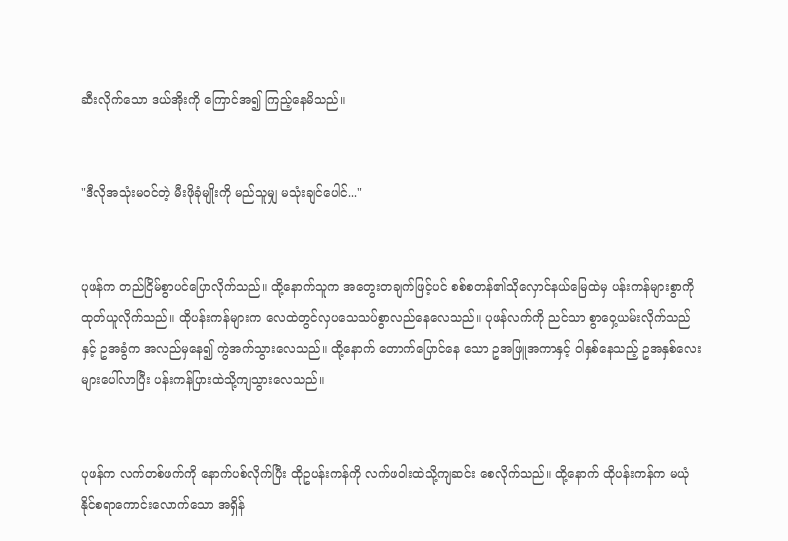ဆီးလိုက်သော ဒယ်အိုးကို ကြောင်အ၍ ကြည့်နေမိသည်။


"ဒီလိုအသုံးမဝင်တဲ့ မီးဖိုခုံမျိုးကို မည်သူမျှ မသုံးချင်ပေါင်..."


ပုဖန်က တည်ငြိမ်စွာပင်ပြောလိုက်သည်။ ထို့နောက်သူက အတွေးတချက်ဖြင့်ပင် စစ်စတန်၏သိုလှောင်နယ်မြေထဲမှ ပန်းကန်များစွာကိုထုတ်ယူလိုက်သည်။ ထိုပန်းကန်များက လေထဲတွင်လှပသေသပ်စွာလည်နေလေသည်။ ပုဖန်လက်ကို ညင်သာ စွာဝှေ့ယမ်းလိုက်သည်နှင့် ဥအခွံက အလည်မှနေ၍ ကွဲအက်သွားလေသည်။ ထို့နောက် တောက်ပြောင်နေ သော ဥအဖြူအကာနှင့် ဝါနှစ်နေသည့် ဥအနှစ်လေးများပေါ်လာပြီး ပန်းကန်ပြားထဲသို့ကျသွားလေသည်။


ပုဖန်က လက်တစ်ဖက်ကို နောက်ပစ်လိုက်ပြီး ထိုဥပန်းကန်ကို လက်ဖဝါးထဲသို့ကျဆင်း စေလိုက်သည်။ ထို့နောက် ထိုပန်းကန်က မယုံနိုင်စရာကောင်းလောက်သော အရှိန်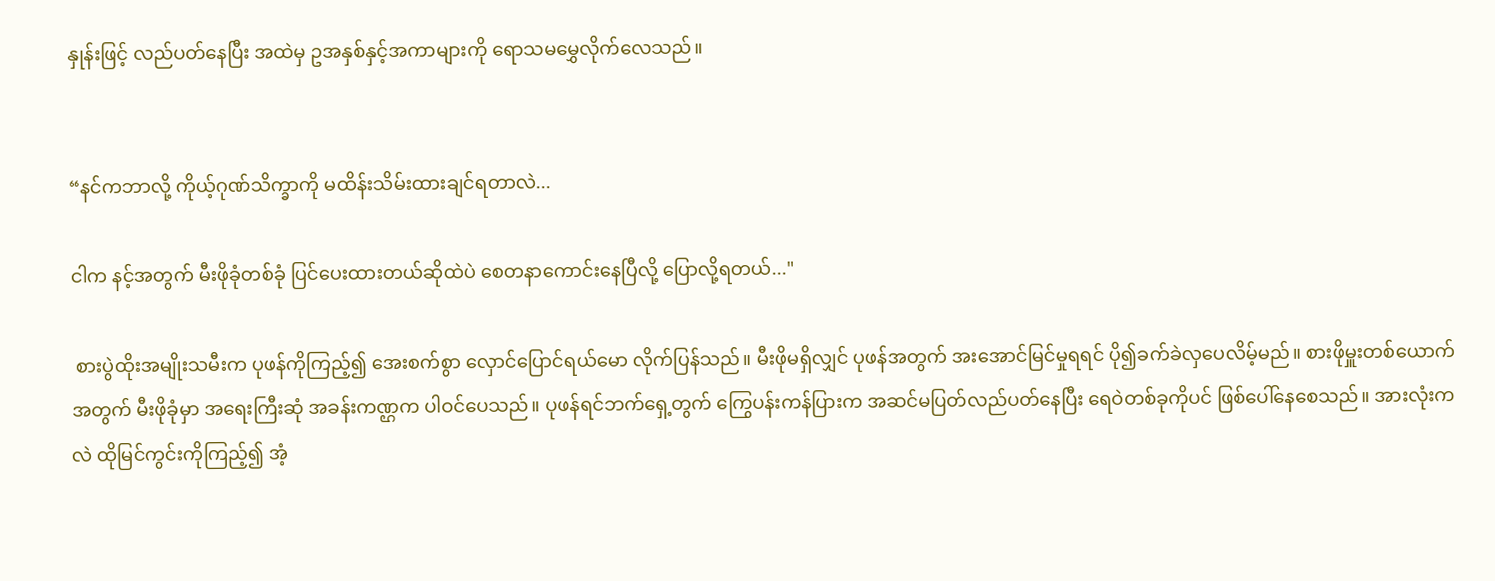နှုန်းဖြင့် လည်ပတ်နေပြီး အထဲမှ ဥအနှစ်နှင့်အကာများကို ရောသမမွှေလိုက်လေသည်။


“နင်ကဘာလို့ ကိုယ့်ဂုဏ်သိက္ခာကို မထိန်းသိမ်းထားချင်ရတာလဲ...

ငါက နင့်အတွက် မီးဖိုခုံတစ်ခုံ ပြင်ပေးထားတယ်ဆိုထဲပဲ စေတနာကောင်းနေပြီလို့ ပြောလို့ရတယ်..."

 စားပွဲထိုးအမျိုးသမီးက ပုဖန်ကိုကြည့်၍ အေးစက်စွာ လှောင်ပြောင်ရယ်မော လိုက်ပြန်သည်။ မီးဖိုမရှိလျှင် ပုဖန်အတွက် အးအောင်မြင်မှုရရင် ပို၍ခက်ခဲလှပေလိမ့်မည်။ စားဖိုမှူးတစ်ယောက်အတွက် မီးဖိုခုံမှာ အရေးကြီးဆုံ အခန်းကဏ္ဌက ပါဝင်ပေသည်။ ပုဖန်ရင်ဘက်ရှေ့တွက် ကြွေပန်းကန်ပြားက အဆင်မပြတ်လည်ပတ်နေပြီး ရေဝဲတစ်ခုကိုပင် ဖြစ်ပေါ်နေစေသည်။ အားလုံးကလဲ ထိုမြင်ကွင်းကိုကြည့်၍ အံ့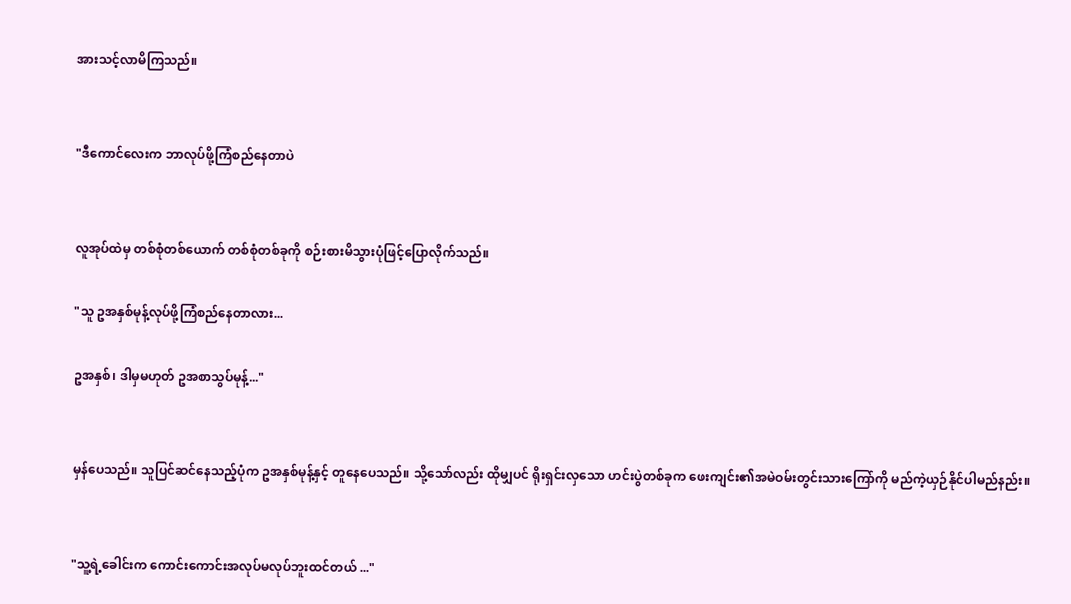အားသင့်လာမိကြသည်။


"ဒီကောင်လေးက ဘာလုပ်ဖို့ကြံစည်နေတာပဲ


လူအုပ်ထဲမှ တစ်စုံတစ်ယောက် တစ်စုံတစ်ခုကို စဉ်းစားမိသွားပုံဖြင့်ပြောလိုက်သည်။

"သူ ဥအနှစ်မုန့်လုပ်ဖို့ကြံစည်နေတာလား...

ဥအနှစ်၊ ဒါမှမဟုတ် ဥအစာသွပ်မုန့်..."


မှန်ပေသည်။ သူပြင်ဆင်နေသည့်ပုံက ဥအနှစ်မုန့်နှင့် တူနေပေသည်။ သို့သော်လည်း ထိုမျှပင် ရိုးရှင်းလှသော ဟင်းပွဲတစ်ခုက ဖေးကျင်း၏အမဲဝမ်းတွင်းသားကြော်ကို မည်ကဲ့ယှဉ်နိုင်ပါမည်နည်း။


"သူ့ရဲ့ခေါင်းက ကောင်းကောင်းအလုပ်မလုပ်ဘူးထင်တယ် ..."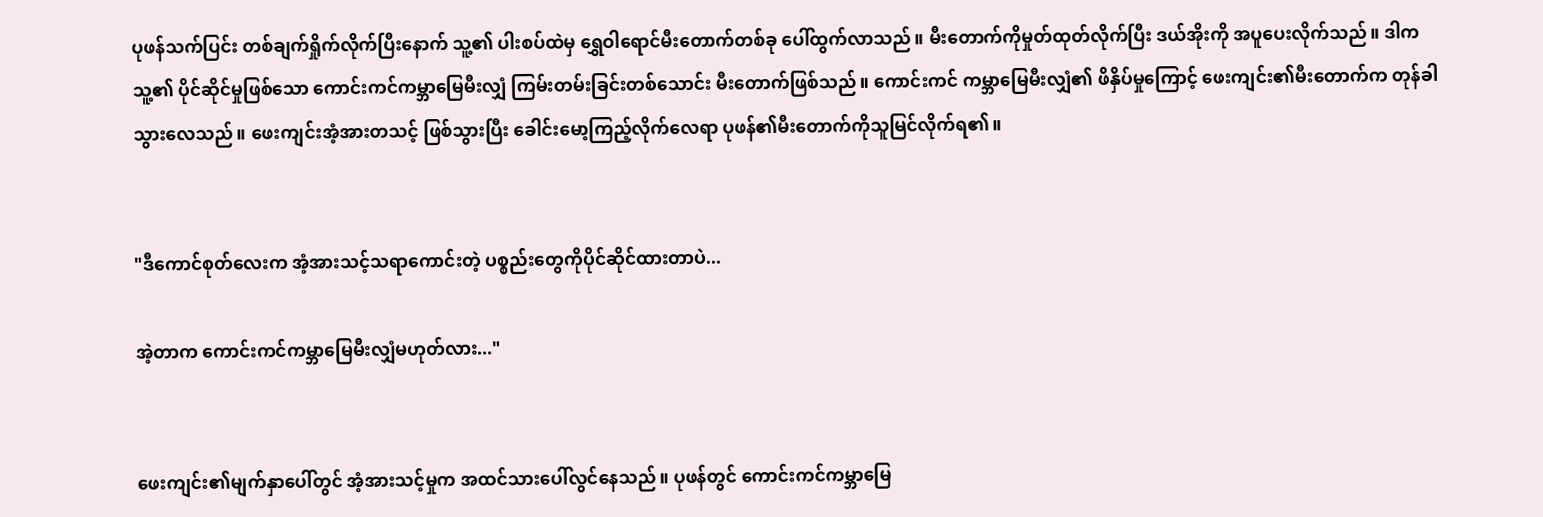ပုဖန်သက်ပြင်း တစ်ချက်ရှိုက်လိုက်ပြီးနောက် သူ့၏ ပါးစပ်ထဲမှ ရွှေဝါရောင်မီးတောက်တစ်ခု ပေါ်ထွက်လာသည်။ မီးတောက်ကိုမှုတ်ထုတ်လိုက်ပြီး ဒယ်အိုးကို အပူပေးလိုက်သည်။ ဒါကသူ့၏ ပိုင်ဆိုင်မှုဖြစ်သော ကောင်းကင်ကမ္ဘာမြေမီးလျှံ ကြမ်းတမ်းခြင်းတစ်သောင်း မီးတောက်ဖြစ်သည်။ ကောင်းကင် ကမ္ဘာမြေမီးလျှံ၏ ဖိနှိပ်မှုကြောင့် ဖေးကျင်း၏မီးတောက်က တုန်ခါသွားလေသည်။ ဖေးကျင်းအံ့အားတသင့် ဖြစ်သွားပြီး ခေါင်းမော့ကြည့်လိုက်လေရာ ပုဖန်၏မီးတောက်ကိုသူမြင်လိုက်ရ၏။


"ဒီကောင်စုတ်လေးက အံ့အားသင့်သရာကောင်းတဲ့ ပစ္စည်းတွေကိုပိုင်ဆိုင်ထားတာပဲ...

အဲ့တာက ကောင်းကင်ကမ္ဘာမြေမီးလျှံမဟုတ်လား..."


ဖေးကျင်း၏မျက်နှာပေါ်တွင် အံ့အားသင့်မှုက အထင်သားပေါ်လွင်နေသည်။ ပုဖန်တွင် ကောင်းကင်ကမ္ဘာမြေ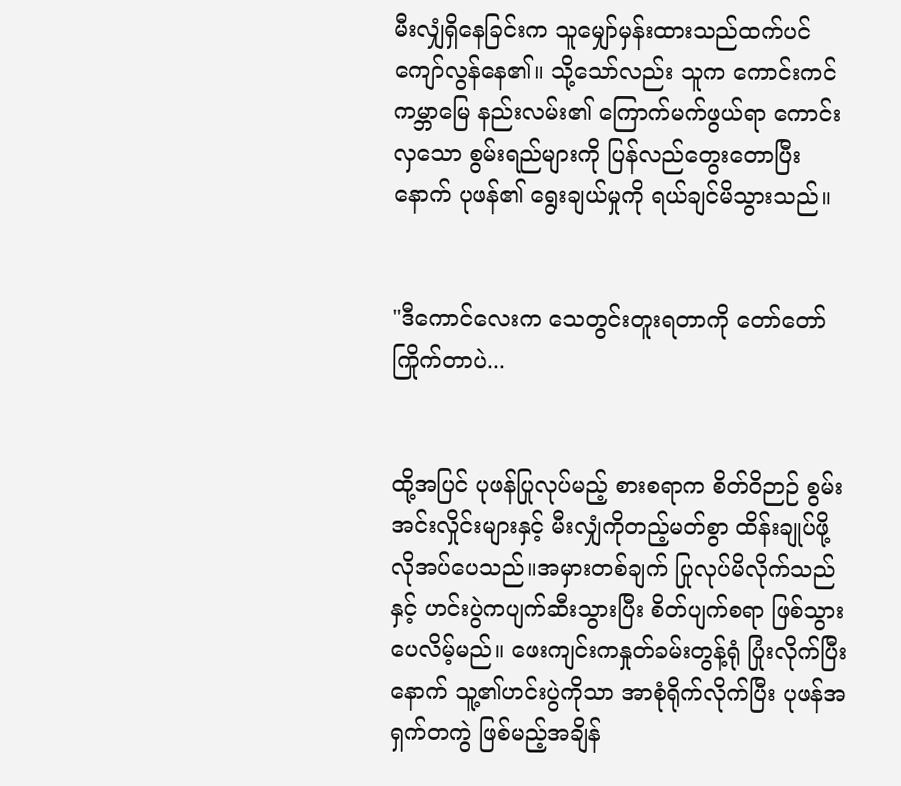မီးလျှံရှိနေခြင်းက သူမျှော်မှန်းထားသည်ထက်ပင် ကျော်လွန်နေ၏။ သို့သော်လည်း သူက ကောင်းကင်ကမ္ဘာမြေ နည်းလမ်း၏ ကြောက်မက်ဖွယ်ရာ ကောင်းလှသော စွမ်းရည်များကို ပြန်လည်တွေးတောပြီးနောက် ပုဖန်၏ ရွေးချယ်မှုကို ရယ်ချင်မိသွားသည်။


"ဒီကောင်လေးက သေတွင်းတူးရတာကို တော်တော်ကြိုက်တာပဲ...


ထို့အပြင် ပုဖန်ပြုလုပ်မည့် စားစရာက စိတ်ဝိဉာဉ် စွမ်းအင်းလှိုင်းများနှင့် မီးလျှံကိုတည့်မတ်စွာ ထိန်းချုပ်ဖို့ လိုအပ်ပေသည်။အမှားတစ်ချက် ပြုလုပ်မိလိုက်သည်နှင့် ဟင်းပွဲကပျက်ဆီးသွားပြီး စိတ်ပျက်စရာ ဖြစ်သွားပေလိမ့်မည်။ ဖေးကျင်းကနှုတ်ခမ်းတွန့်ရုံ ပြုံးလိုက်ပြီးနောက် သူ့၏ဟင်းပွဲကိုသာ အာစုံရိုက်လိုက်ပြီး ပုဖန်အရှက်တကွဲ ဖြစ်မည့်အချိန်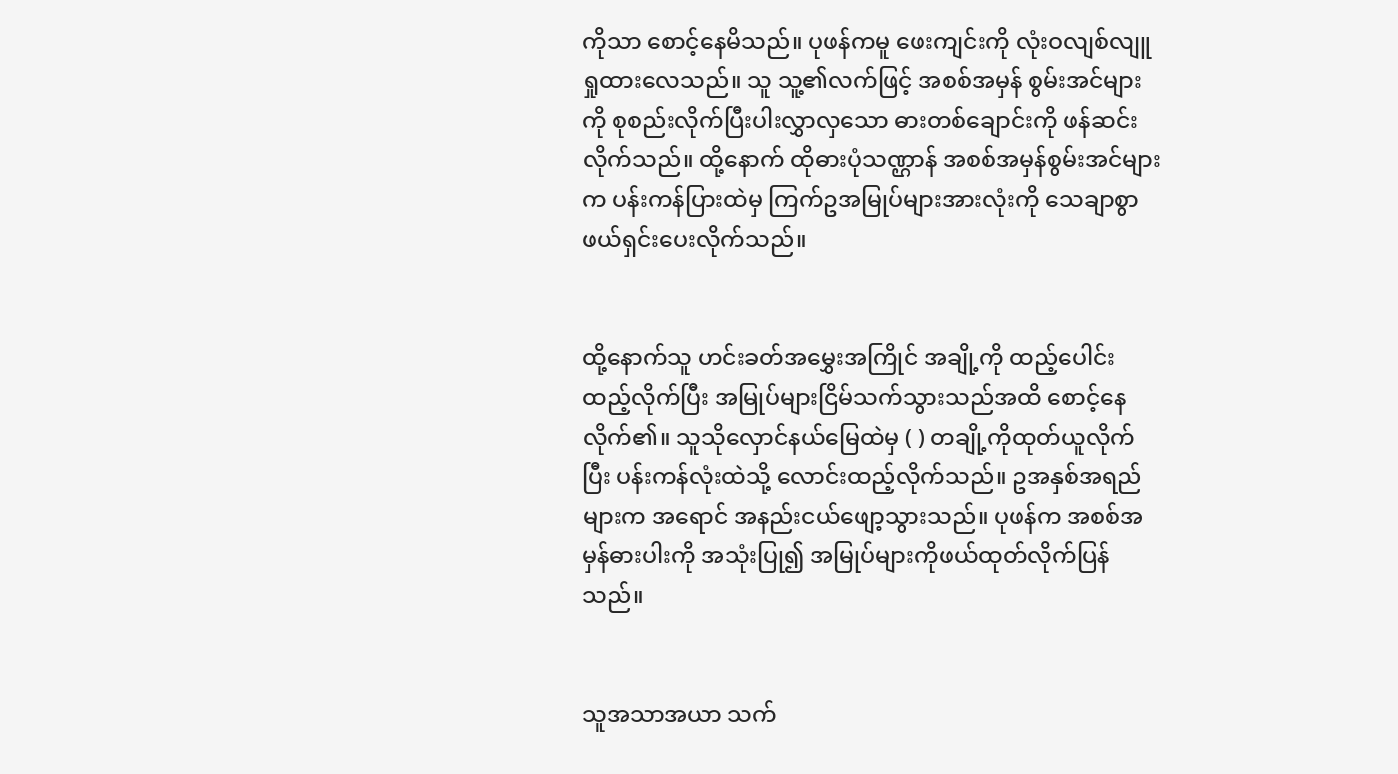ကိုသာ စောင့်နေမိသည်။ ပုဖန်ကမူ ဖေးကျင်းကို လုံးဝလျစ်လျူရှုထားလေသည်။ သူ သူ့၏လက်ဖြင့် အစစ်အမှန် စွမ်းအင်များကို စုစည်းလိုက်ပြီးပါးလွှာလှသော ဓားတစ်ချောင်းကို ဖန်ဆင်းလိုက်သည်။ ထို့နောက် ထိုဓားပုံသဏ္ဌာန် အစစ်အမှန်စွမ်းအင်များက ပန်းကန်ပြားထဲမှ ကြက်ဥအမြုပ်များအားလုံးကို သေချာစွာ ဖယ်ရှင်းပေးလိုက်သည်။


ထို့နောက်သူ ဟင်းခတ်အမွှေးအကြိုင် အချို့ကို ထည့်ပေါင်းထည့်လိုက်ပြီး အမြုပ်များငြိမ်သက်သွားသည်အထိ စောင့်နေလိုက်၏။ သူသိုလှောင်နယ်မြေထဲမှ ( ) တချို့ကိုထုတ်ယူလိုက်ပြီး ပန်းကန်လုံးထဲသို့ လောင်းထည့်လိုက်သည်။ ဥအနှစ်အရည်များက အရောင် အနည်းငယ်ဖျော့သွားသည်။ ပုဖန်က အစစ်အမှန်ဓားပါးကို အသုံးပြု၍ အမြုပ်များကိုဖယ်ထုတ်လိုက်ပြန်သည်။


သူအသာအယာ သက်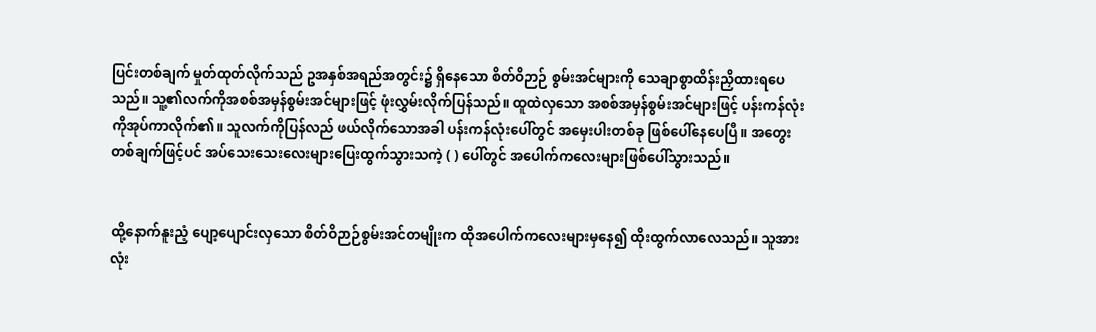ပြင်းတစ်ချက် မှုတ်ထုတ်လိုက်သည် ဥအနှစ်အရည်အတွင်း၌ ရှိနေသော စိတ်ဝိဉာဉ် စွမ်းအင်များကို သေချာစွာထိန်းညှိထားရပေသည်။ သူ့၏လက်ကိုအစစ်အမှန်စွမ်းအင်များဖြင့် ဖုံးလွှမ်းလိုက်ပြန်သည်။ ထူထဲလှသော အစစ်အမှန်စွမ်းအင်များဖြင့် ပန်းကန်လုံးကိုအုပ်ကာလိုက်၏။ သူလက်ကိုပြန်လည် ဖယ်လိုက်သောအခါ ပန်းကန်လုံးပေါ်တွင် အမှေးပါးတစ်ခု ဖြစ်ပေါ်နေပေပြီ။ အတွေးတစ်ချက်ဖြင့်ပင် အပ်သေးသေးလေးများပြေးထွက်သွားသကဲ့ ( ) ပေါ်တွင် အပေါက်ကလေးများဖြစ်ပေါ်သွားသည်။


ထို့နောက်နူးညံ့ ပျော့ပျောင်းလှသော စိတ်ဝိဉာဉ်စွမ်းအင်တမျိုးက ထိုအပေါက်ကလေးများမှနေ၍ ထိုးထွက်လာလေသည်။ သူအားလုံး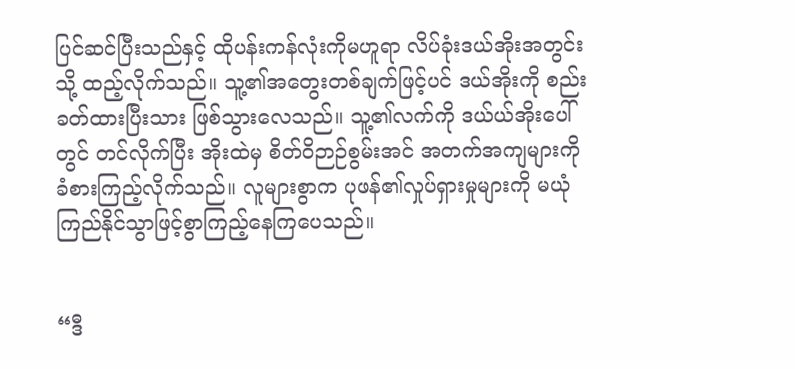ပြင်ဆင်ပြီးသည်နှင့် ထိုပန်းကန်လုံးကိုမဟူရာ လိပ်ခုံးဒယ်အိုးအတွင်းသို့ ထည့်လိုက်သည်။ သူ့၏အတွေးတစ်ချက်ဖြင့်ပင် ဒယ်အိုးကို စည်းခတ်ထားပြီးသား ဖြစ်သွားလေသည်။ သူ့၏လက်ကို ဒယ်ယ်အိုးပေါ်တွင် တင်လိုက်ပြီး အိုးထဲမှ စိတ်ဝိဉာဉ်စွမ်းအင် အတက်အကျများကို ခံစားကြည့်လိုက်သည်။ လူများစွာက ပုဖန်၏လှုပ်ရှားမှုများကို မယုံကြည်နိုင်သွာဖြင့်စွာကြည့်နေကြပေသည်။


“ဒီ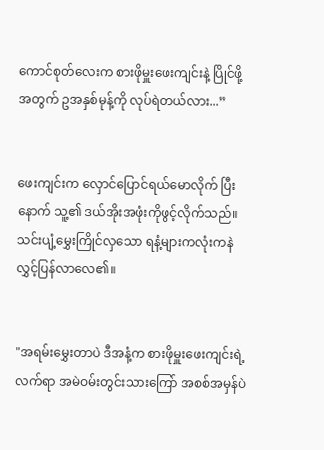ကောင်စုတ်လေးက စားဖိုမှူးဖေးကျင်းနဲ့ ပြိုင်ဖို့အတွက် ဥအနှစ်မုန့်ကို လုပ်ရဲတယ်လား...”


ဖေးကျင်းက လှောင်ပြောင်ရယ်မောလိုက် ပြီး နောက် သူ့၏ ဒယ်အိုးအဖုံးကိုဖွင့်လိုက်သည်။ သင်းပျံ့မွှေးကြိုင်လှသော ရနံ့များကလုံးကနဲ လွှင့်ပြန်လာလေ၏။


"အရမ်းမွှေးတာပဲ ဒီအနံ့က စားဖိုမှူးဖေးကျင်းရဲ့ လက်ရာ အမဲဝမ်းတွင်းသားကြော် အစစ်အမှန်ပဲ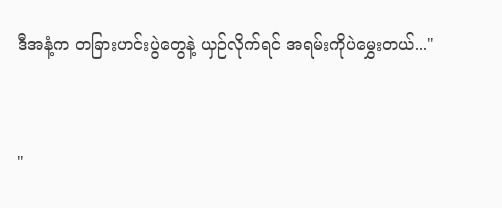ဒီအနံ့က တခြားဟင်းပွဲတွေနဲ့ ယှဉ်လိုက်ရင် အရမ်းကိုပဲမွှေးတယ်..."


"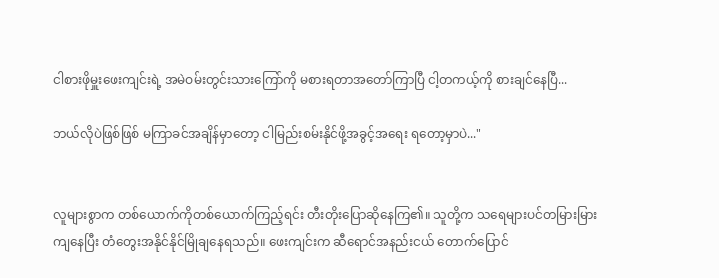ငါစားဖိုမှူးဖေးကျင်းရဲ့ အမဲဝမ်းတွင်းသားကြော်ကို မစားရတာအတော်ကြာပြီ ငါ့တကယ့်ကို စားချင်နေပြီ...

ဘယ်လိုပဲဖြစ်ဖြစ် မကြာခင်အချိန်မှာတော့ ငါမြည်းစမ်းနိုင်ဖို့အခွင့်အရေး ရတော့မှာပဲ..."


လူများစွာက တစ်ယောက်ကိုတစ်ယောက်ကြည့်ရင်း တီးတိုးပြောဆိုနေကြ၏။ သူတို့က သရေများပင်တမြားမြား ကျနေပြီး တံတွေးအနိုင်နိုင်မြိုချနေရသည်။ ဖေးကျင်းက ဆီရောင်အနည်းငယ် တောက်ပြောင်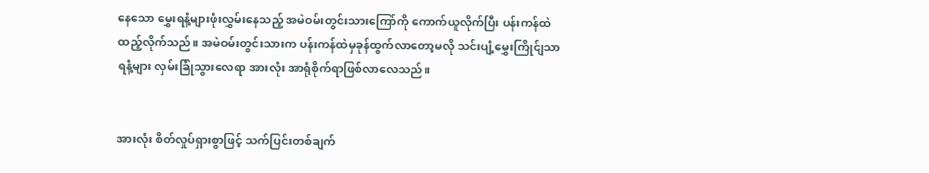နေသော မွှေးရနံ့များဖုံးလွှမ်းနေသည့် အမဲဝမ်းတွင်းသားကြော်ကို ကောက်ယူလိုက်ပြီး ပန်းကန်ထဲထည့်လိုက်သည်။ အမဲဝမ်းတွင်းသားက ပန်းကန်ထဲမှခုန်ထွက်လာတော့မလို သင်းပျံ့မွှေးကြိုင်ျသာရနံ့များ လှမ်းခြုံသွားလေရာ အားလုံး အာရုံစိုက်ရာဖြစ်လာလေသည်။


အားလုံး စိတ်လှုပ်ရှားစွာဖြင့် သက်ပြင်းတစ်ချက်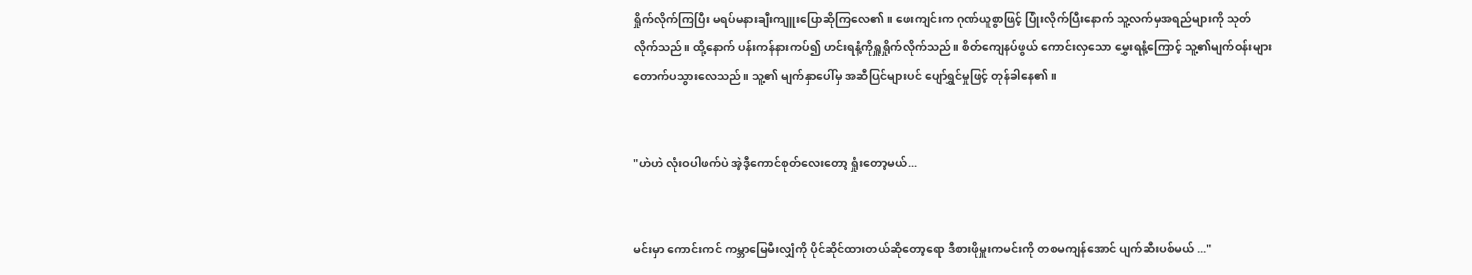ရှိုက်လိုက်ကြပြီး မရပ်မနားချီးကျူးပြောဆိုကြလေ၏။ ဖေးကျင်းက ဂုဏ်ယူစွာဖြင့် ပြုံးလိုက်ပြီးနောက် သူ့လက်မှအရည်များကို သုတ်လိုက်သည်။ ထို့နောက် ပန်းကန်နားကပ်၍ ဟင်းရနံ့ကိုရှူရှိုက်လိုက်သည်။ စိတ်ကျေနပ်ဖွယ် ကောင်းလှသော မွှေးရနံ့ကြောင့် သူ့၏မျက်ဝန်းများတောက်ပသွားလေသည်။ သူ့၏ မျက်နှာပေါ်မှ အဆီပြင်များပင် ပျော်ရွှင်မှုဖြင့် တုန်ခါနေ၏။


"ဟဲဟဲ လုံးဝပါဖက်ပဲ အဲ့ဒီ့ကောင်စုတ်လေးတော့ ရှုံးတော့မယ်...


မင်းမှာ ကောင်းကင် ကမ္ဘာမြေမီးလျှံကို ပိုင်ဆိုင်ထားတယ်ဆိုတော့ရော ဒီစားဖိုမှူးကမင်းကို တစမကျန်အောင် ပျက်ဆီးပစ်မယ် ..."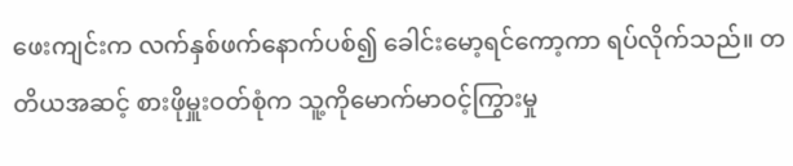ဖေးကျင်းက လက်နှစ်ဖက်နောက်ပစ်၍ ခေါင်းမော့ရင်ကော့ကာ ရပ်လိုက်သည်။ တတိယအဆင့် စားဖိုမှူးဝတ်စုံက သူ့ကိုမောက်မာဝင့်ကြွားမှု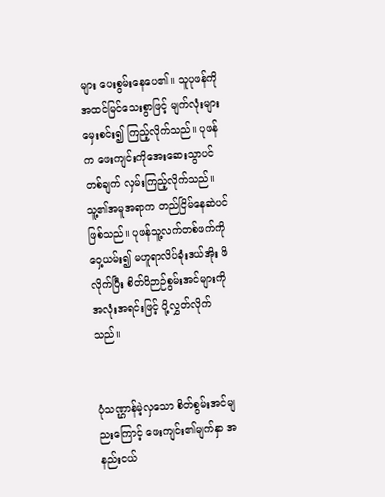များ ပေးစွမ်းနေပေ၏။ သူပုဖန်ကို အထင်မြင်သေးစွာဖြင့် မျက်လုံးများမှေးစင်း၍ ကြည့်လိုက်သည်။ ပုဖန်က ဖေးကျင်းကိုအေးဆေးသွာပင် တစ်ချက် လှမ်းကြည့်လိုက်သည်။ သူ့၏အမူအရာက တည်ငြိမ်နေဆဲပင် ဖြစ်သည်။ ပုဖန်သူ့လက်တစ်ဖက်ကို ဝှေ့ယမ်း၍ မဟူရာလိပ်ခုံးဒယ်အိုး ဖိလိုက်ပြီး စိတ်ဝိဉာဉ်စွမ်းအင်များကို အလုံးအရင်းဖြင့် ပို့လွှတ်လိုက်သည်။


ပုံသဏ္ဌာန်မဲ့လှသော စိတ်စွမ်းအင်မျညးကြောင့် ဖေးကျင်း၏မျက်နှာ အနည်းငယ်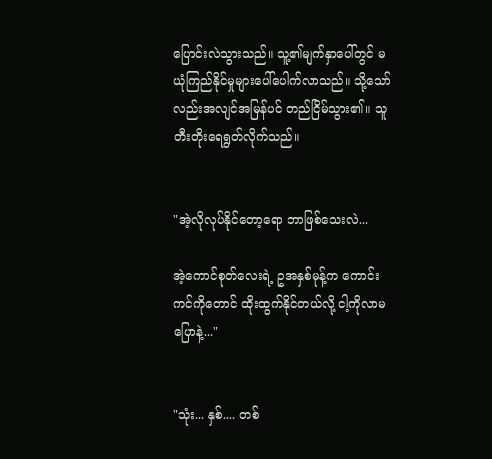ပြောင်းလဲသွားသည်။ သူ့၏မျက်နှာပေါ်တွင် မယုံကြည်နိုင်မှုများပေါ်ပေါက်လာသည်။ သို့သော်လည်းအလျင်အမြန်ပင် တည်ငြိမ်သွား၏။ သူတီးတိုးရေရွတ်လိုက်သည်။


"အဲ့လိုလုပ်နိုင်တော့ရော ဘာဖြစ်သေးလဲ...

အဲ့ကောင်စုတ်လေးရဲ့ ဥအနှစ်မုန့်က ကောင်းကင်ကိုတောင် ထိုးထွက်နိုင်တယ်လို့ ငါ့ကိုလာမပြောနဲ့..."


"သုံး... နှစ်.... တစ်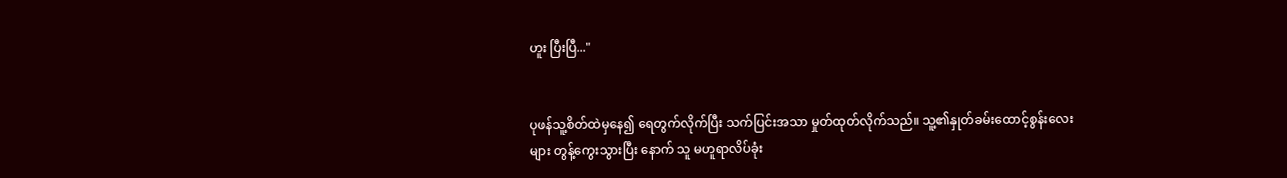ဟူး ပြီးပြီ..."


ပုဖန်သူ့စိတ်ထဲမှနေ၍ ရေတွက်လိုက်ပြီး သက်ပြင်းအသာ မှုတ်ထုတ်လိုက်သည်။ သူ့၏နှုတ်ခမ်းထောင့်စွန်းလေးများ တွန့်ကွေးသွားပြီး နောက် သူ မဟူရာလိပ်ခုံး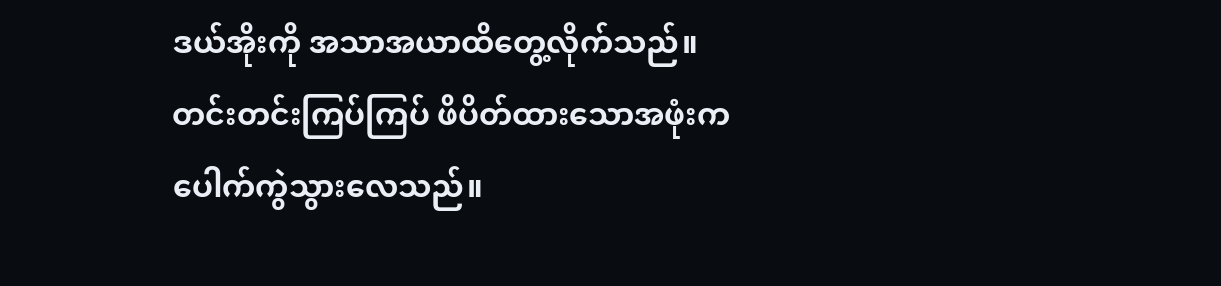ဒယ်အိုးကို အသာအယာထိတွေ့လိုက်သည်။ တင်းတင်းကြပ်ကြပ် ဖိပိတ်ထားသောအဖုံးက ပေါက်ကွဲသွားလေသည်။